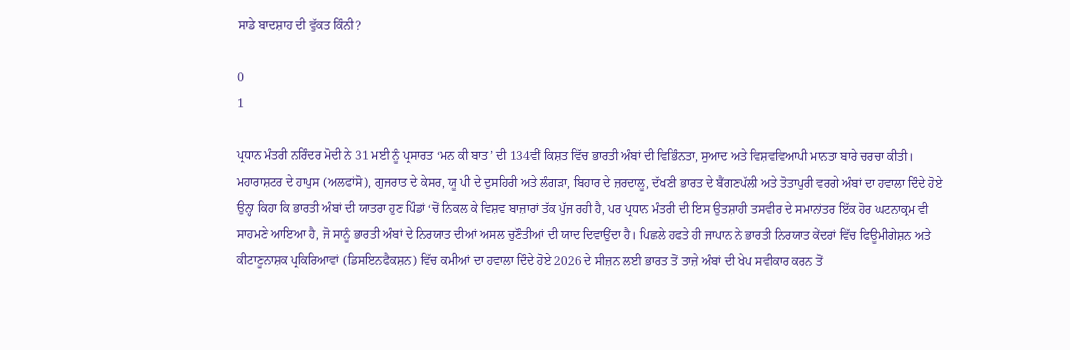ਸਾਡੇ ਬਾਦਸ਼ਾਹ ਦੀ ਵੁੱਕਤ ਕਿੰਨੀ?

0
1

ਪ੍ਰਧਾਨ ਮੰਤਰੀ ਨਰਿੰਦਰ ਮੋਦੀ ਨੇ 31 ਮਈ ਨੂੰ ਪ੍ਰਸਾਰਤ ‘ਮਨ ਕੀ ਬਾਤ’ ਦੀ 134ਵੀਂ ਕਿਸ਼ਤ ਵਿੱਚ ਭਾਰਤੀ ਅੰਬਾਂ ਦੀ ਵਿਭਿੰਨਤਾ, ਸੁਆਦ ਅਤੇ ਵਿਸ਼ਵਵਿਆਪੀ ਮਾਨਤਾ ਬਾਰੇ ਚਰਚਾ ਕੀਤੀ। ਮਹਾਰਾਸ਼ਟਰ ਦੇ ਹਾਪੁਸ (ਅਲਫਾਂਸੋ), ਗੁਜਰਾਤ ਦੇ ਕੇਸਰ, ਯੂ ਪੀ ਦੇ ਦੁਸਹਿਰੀ ਅਤੇ ਲੰਗੜਾ, ਬਿਹਾਰ ਦੇ ਜ਼ਰਦਾਲੂ, ਦੱਖਣੀ ਭਾਰਤ ਦੇ ਬੈਂਗਣਪੱਲੀ ਅਤੇ ਤੋਤਾਪੁਰੀ ਵਰਗੇ ਅੰਬਾਂ ਦਾ ਹਵਾਲਾ ਦਿੰਦੇ ਹੋਏ ਉਨ੍ਹਾ ਕਿਹਾ ਕਿ ਭਾਰਤੀ ਅੰਬਾਂ ਦੀ ਯਾਤਰਾ ਹੁਣ ਪਿੰਡਾਂ ‘ਚੋਂ ਨਿਕਲ ਕੇ ਵਿਸ਼ਵ ਬਾਜ਼ਾਰਾਂ ਤੱਕ ਪੁੱਜ ਰਹੀ ਹੈ, ਪਰ ਪ੍ਰਧਾਨ ਮੰਤਰੀ ਦੀ ਇਸ ਉਤਸ਼ਾਹੀ ਤਸਵੀਰ ਦੇ ਸਮਾਨਾਂਤਰ ਇੱਕ ਹੋਰ ਘਟਨਾਕ੍ਰਮ ਵੀ ਸਾਹਮਣੇ ਆਇਆ ਹੈ, ਜੋ ਸਾਨੂੰ ਭਾਰਤੀ ਅੰਬਾਂ ਦੇ ਨਿਰਯਾਤ ਦੀਆਂ ਅਸਲ ਚੁਣੌਤੀਆਂ ਦੀ ਯਾਦ ਦਿਵਾਉਂਦਾ ਹੈ। ਪਿਛਲੇ ਹਫਤੇ ਹੀ ਜਾਪਾਨ ਨੇ ਭਾਰਤੀ ਨਿਰਯਾਤ ਕੇਂਦਰਾਂ ਵਿੱਚ ਫਿਊਮੀਗੇਸ਼ਨ ਅਤੇ ਕੀਟਾਣੂਨਾਸ਼ਕ ਪ੍ਰਕਿਰਿਆਵਾਂ (ਡਿਸਇਨਫੈਕਸ਼ਨ) ਵਿੱਚ ਕਮੀਆਂ ਦਾ ਹਵਾਲਾ ਦਿੰਦੇ ਹੋਏ 2026 ਦੇ ਸੀਜ਼ਨ ਲਈ ਭਾਰਤ ਤੋਂ ਤਾਜ਼ੇ ਅੰਬਾਂ ਦੀ ਖੇਪ ਸਵੀਕਾਰ ਕਰਨ ਤੋਂ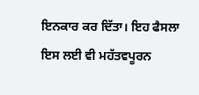ਇਨਕਾਰ ਕਰ ਦਿੱਤਾ। ਇਹ ਫੈਸਲਾ ਇਸ ਲਈ ਵੀ ਮਹੱਤਵਪੂਰਨ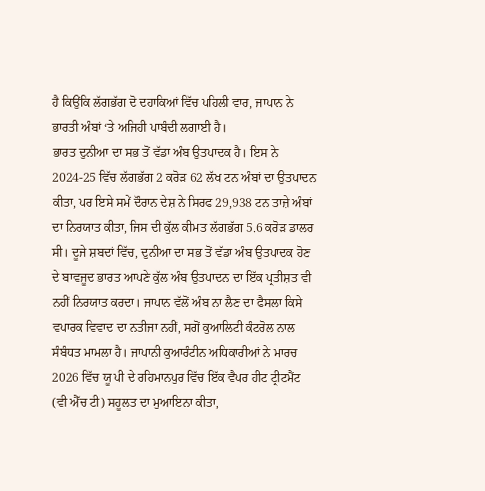ਹੈ ਕਿਉਂਕਿ ਲੱਗਭੱਗ ਦੋ ਦਹਾਕਿਆਂ ਵਿੱਚ ਪਹਿਲੀ ਵਾਰ, ਜਾਪਾਨ ਨੇ ਭਾਰਤੀ ਅੰਬਾਂ ‘ਤੇ ਅਜਿਹੀ ਪਾਬੰਦੀ ਲਗਾਈ ਹੈ।
ਭਾਰਤ ਦੁਨੀਆ ਦਾ ਸਭ ਤੋਂ ਵੱਡਾ ਅੰਬ ਉਤਪਾਦਕ ਹੈ। ਇਸ ਨੇ 2024-25 ਵਿੱਚ ਲੱਗਭੱਗ 2 ਕਰੋੜ 62 ਲੱਖ ਟਨ ਅੰਬਾਂ ਦਾ ਉਤਪਾਦਨ ਕੀਤਾ, ਪਰ ਇਸੇ ਸਮੇਂ ਦੌਰਾਨ ਦੇਸ਼ ਨੇ ਸਿਰਫ 29,938 ਟਨ ਤਾਜ਼ੇ ਅੰਬਾਂ ਦਾ ਨਿਰਯਾਤ ਕੀਤਾ, ਜਿਸ ਦੀ ਕੁੱਲ ਕੀਮਤ ਲੱਗਭੱਗ 5.6 ਕਰੋੜ ਡਾਲਰ ਸੀ। ਦੂਜੇ ਸ਼ਬਦਾਂ ਵਿੱਚ, ਦੁਨੀਆ ਦਾ ਸਭ ਤੋਂ ਵੱਡਾ ਅੰਬ ਉਤਪਾਦਕ ਹੋਣ ਦੇ ਬਾਵਜੂਦ ਭਾਰਤ ਆਪਣੇ ਕੁੱਲ ਅੰਬ ਉਤਪਾਦਨ ਦਾ ਇੱਕ ਪ੍ਰਤੀਸ਼ਤ ਵੀ ਨਹੀਂ ਨਿਰਯਾਤ ਕਰਦਾ। ਜਾਪਾਨ ਵੱਲੋਂ ਅੰਬ ਨਾ ਲੈਣ ਦਾ ਫੈਸਲਾ ਕਿਸੇ ਵਪਾਰਕ ਵਿਵਾਦ ਦਾ ਨਤੀਜਾ ਨਹੀਂ, ਸਗੋਂ ਕੁਆਲਿਟੀ ਕੰਟਰੋਲ ਨਾਲ ਸੰਬੰਧਤ ਮਾਮਲਾ ਹੈ। ਜਾਪਾਨੀ ਕੁਆਰੰਟੀਨ ਅਧਿਕਾਰੀਆਂ ਨੇ ਮਾਰਚ 2026 ਵਿੱਚ ਯੂ ਪੀ ਦੇ ਰਹਿਮਾਨਪੁਰ ਵਿੱਚ ਇੱਕ ਵੈਪਰ ਹੀਟ ਟ੍ਰੀਟਮੈਂਟ (ਵੀ ਐੱਚ ਟੀ) ਸਹੂਲਤ ਦਾ ਮੁਆਇਨਾ ਕੀਤਾ,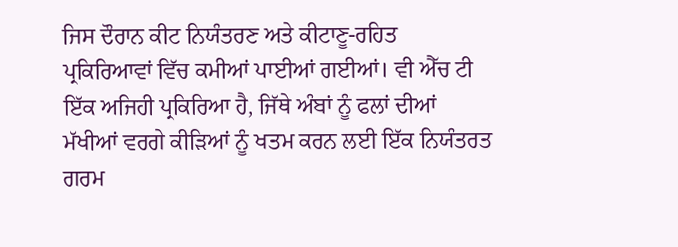ਜਿਸ ਦੌਰਾਨ ਕੀਟ ਨਿਯੰਤਰਣ ਅਤੇ ਕੀਟਾਣੂ-ਰਹਿਤ ਪ੍ਰਕਿਰਿਆਵਾਂ ਵਿੱਚ ਕਮੀਆਂ ਪਾਈਆਂ ਗਈਆਂ। ਵੀ ਐੱਚ ਟੀ ਇੱਕ ਅਜਿਹੀ ਪ੍ਰਕਿਰਿਆ ਹੈ, ਜਿੱਥੇ ਅੰਬਾਂ ਨੂੰ ਫਲਾਂ ਦੀਆਂ ਮੱਖੀਆਂ ਵਰਗੇ ਕੀੜਿਆਂ ਨੂੰ ਖਤਮ ਕਰਨ ਲਈ ਇੱਕ ਨਿਯੰਤਰਤ ਗਰਮ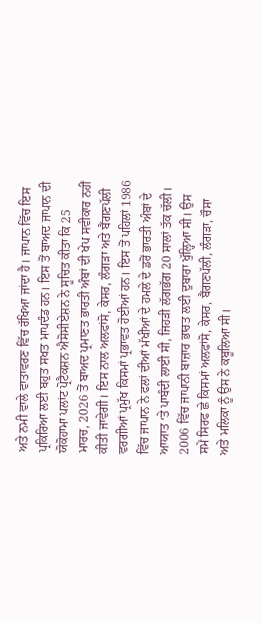ਅਤੇ ਨਮੀ ਵਾਲੇ ਵਾਤਾਵਰਣ ਵਿੱਚ ਰੱਖਿਆ ਜਾਂਦਾ ਹੈ। ਜਾਪਾਨ ਵਿੱਚ ਇਸ ਪ੍ਰਕਿਰਿਆ ਲਈ ਬਹੁਤ ਸਖਤ ਮਾਪਦੰਡ ਹਨ। ਇਸ ਤੋਂ ਬਾਅਦ ਜਾਪਾਨ ਦੀ ਯੋਕੋਹਾਮਾ ਪਲਾਂਟ ਪ੍ਰੋਟੈਕਸ਼ਨ ਐਸੋਸੀਏਸ਼ਨ ਨੇ ਸੂਚਿਤ ਕੀਤਾ ਕਿ 25 ਮਾਰਚ, 2026 ਤੋਂ ਬਾਅਦ ਪ੍ਰਮਾਣਤ ਭਾਰਤੀ ਅੰਬਾਂ ਦੀ ਖੇਪ ਸਵੀਕਾਰ ਨਹੀਂ ਕੀਤੀ ਜਾਵੇਗੀ। ਇਸ ਨਾਲ ਅਲਫਾਂਸੋ, ਕੇਸਰ, ਲੰਗੜਾ ਅਤੇ ਬੈਂਗਣਪੱਲੀ ਵਰਗੀਆਂ ਪ੍ਰਮੁੱਖ ਕਿਸਮਾਂ ਪ੍ਰਭਾਵਤ ਹੋਈਆਂ ਹਨ। ਇਸ ਤੋਂ ਪਹਿਲਾਂ 1986 ਵਿੱਚ ਜਾਪਾਨ ਨੇ ਫਲਾਂ ਦੀਆਂ ਮੱਖੀਆਂ ਦੇ ਹਮਲੇ ਦੇ ਡਰੋਂ ਭਾਰਤੀ ਅੰਬਾਂ ਦੇ ਆਯਾਤ ‘ਤੇ ਪਾਬੰਦੀ ਲਾਈ ਸੀ, ਜਿਹੜੀ ਲੱਗਭੱਗ 20 ਸਾਲਾਂ ਤੱਕ ਚੱਲੀ। 2006 ਵਿੱਚ ਜਾਪਾਨੀ ਬਾਜ਼ਾਰ ਭਾਰਤ ਲਈ ਦੁਬਾਰਾ ਖੁੱਲ੍ਹਿਆ ਸੀ। ਉਸ ਸਮੇਂ ਸਿਰਫ ਛੇ ਕਿਸਮਾਂ ਅਲਫਾਂਸੋ, ਕੇਸਰ, ਬੈਂਗਣਪੱਲੀ, ਲੰਗੜਾ, ਚੌਸਾ ਅਤੇ ਮਲਿਕਾ ਨੂੰ ਉਸ ਨੇ ਕਬੂਲਿਆ ਸੀ।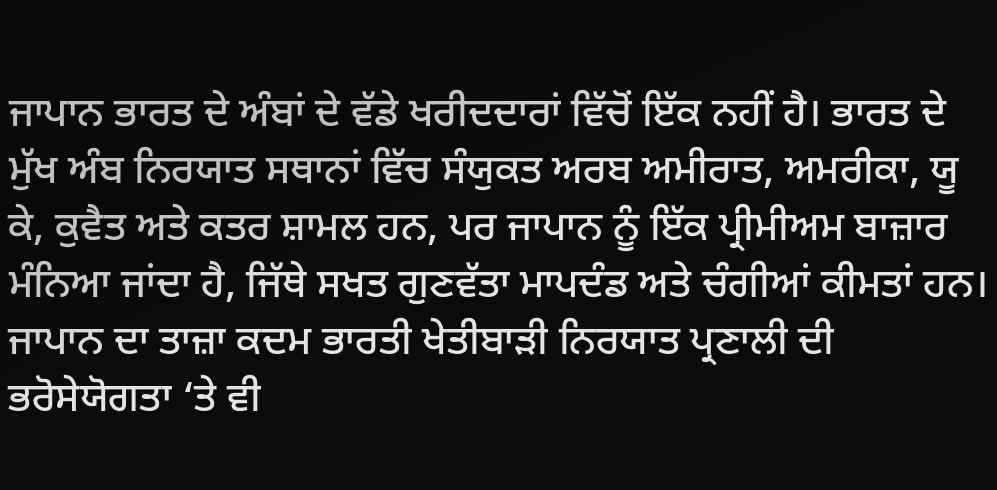ਜਾਪਾਨ ਭਾਰਤ ਦੇ ਅੰਬਾਂ ਦੇ ਵੱਡੇ ਖਰੀਦਦਾਰਾਂ ਵਿੱਚੋਂ ਇੱਕ ਨਹੀਂ ਹੈ। ਭਾਰਤ ਦੇ ਮੁੱਖ ਅੰਬ ਨਿਰਯਾਤ ਸਥਾਨਾਂ ਵਿੱਚ ਸੰਯੁਕਤ ਅਰਬ ਅਮੀਰਾਤ, ਅਮਰੀਕਾ, ਯੂ ਕੇ, ਕੁਵੈਤ ਅਤੇ ਕਤਰ ਸ਼ਾਮਲ ਹਨ, ਪਰ ਜਾਪਾਨ ਨੂੰ ਇੱਕ ਪ੍ਰੀਮੀਅਮ ਬਾਜ਼ਾਰ ਮੰਨਿਆ ਜਾਂਦਾ ਹੈ, ਜਿੱਥੇ ਸਖਤ ਗੁਣਵੱਤਾ ਮਾਪਦੰਡ ਅਤੇ ਚੰਗੀਆਂ ਕੀਮਤਾਂ ਹਨ। ਜਾਪਾਨ ਦਾ ਤਾਜ਼ਾ ਕਦਮ ਭਾਰਤੀ ਖੇਤੀਬਾੜੀ ਨਿਰਯਾਤ ਪ੍ਰਣਾਲੀ ਦੀ ਭਰੋਸੇਯੋਗਤਾ ‘ਤੇ ਵੀ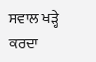ਸਵਾਲ ਖੜ੍ਹੇ ਕਰਦਾ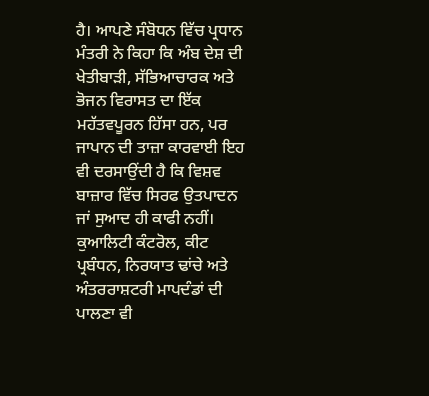ਹੈ। ਆਪਣੇ ਸੰਬੋਧਨ ਵਿੱਚ ਪ੍ਰਧਾਨ ਮੰਤਰੀ ਨੇ ਕਿਹਾ ਕਿ ਅੰਬ ਦੇਸ਼ ਦੀ ਖੇਤੀਬਾੜੀ, ਸੱਭਿਆਚਾਰਕ ਅਤੇ ਭੋਜਨ ਵਿਰਾਸਤ ਦਾ ਇੱਕ ਮਹੱਤਵਪੂਰਨ ਹਿੱਸਾ ਹਨ, ਪਰ ਜਾਪਾਨ ਦੀ ਤਾਜ਼ਾ ਕਾਰਵਾਈ ਇਹ ਵੀ ਦਰਸਾਉਂਦੀ ਹੈ ਕਿ ਵਿਸ਼ਵ ਬਾਜ਼ਾਰ ਵਿੱਚ ਸਿਰਫ ਉਤਪਾਦਨ ਜਾਂ ਸੁਆਦ ਹੀ ਕਾਫੀ ਨਹੀਂ। ਕੁਆਲਿਟੀ ਕੰਟਰੋਲ, ਕੀਟ ਪ੍ਰਬੰਧਨ, ਨਿਰਯਾਤ ਢਾਂਚੇ ਅਤੇ ਅੰਤਰਰਾਸ਼ਟਰੀ ਮਾਪਦੰਡਾਂ ਦੀ ਪਾਲਣਾ ਵੀ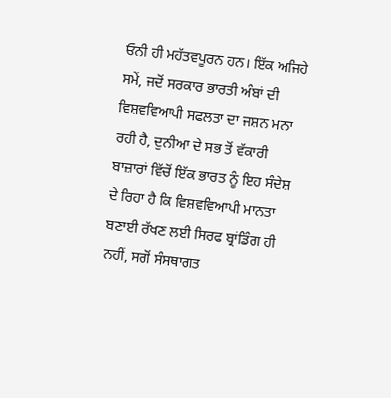ਓਨੀ ਹੀ ਮਹੱਤਵਪੂਰਨ ਹਨ। ਇੱਕ ਅਜਿਹੇ ਸਮੇਂ, ਜਦੋਂ ਸਰਕਾਰ ਭਾਰਤੀ ਅੰਬਾਂ ਦੀ ਵਿਸ਼ਵਵਿਆਪੀ ਸਫਲਤਾ ਦਾ ਜਸ਼ਨ ਮਨਾ ਰਹੀ ਹੈ, ਦੁਨੀਆ ਦੇ ਸਭ ਤੋਂ ਵੱਕਾਰੀ ਬਾਜ਼ਾਰਾਂ ਵਿੱਚੋਂ ਇੱਕ ਭਾਰਤ ਨੂੰ ਇਹ ਸੰਦੇਸ਼ ਦੇ ਰਿਹਾ ਹੈ ਕਿ ਵਿਸ਼ਵਵਿਆਪੀ ਮਾਨਤਾ ਬਣਾਈ ਰੱਖਣ ਲਈ ਸਿਰਫ ਬ੍ਰਾਂਡਿੰਗ ਹੀ ਨਹੀਂ, ਸਗੋਂ ਸੰਸਥਾਗਤ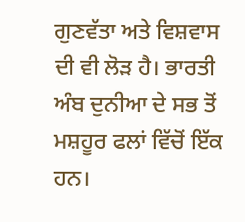ਗੁਣਵੱਤਾ ਅਤੇ ਵਿਸ਼ਵਾਸ ਦੀ ਵੀ ਲੋੜ ਹੈ। ਭਾਰਤੀ ਅੰਬ ਦੁਨੀਆ ਦੇ ਸਭ ਤੋਂ ਮਸ਼ਹੂਰ ਫਲਾਂ ਵਿੱਚੋਂ ਇੱਕ ਹਨ।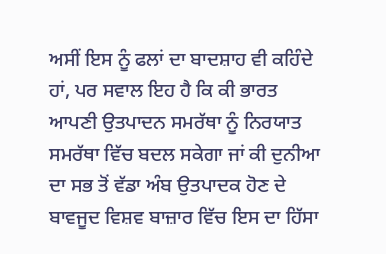ਅਸੀਂ ਇਸ ਨੂੰ ਫਲਾਂ ਦਾ ਬਾਦਸ਼ਾਹ ਵੀ ਕਹਿੰਦੇ ਹਾਂ, ਪਰ ਸਵਾਲ ਇਹ ਹੈ ਕਿ ਕੀ ਭਾਰਤ ਆਪਣੀ ਉਤਪਾਦਨ ਸਮਰੱਥਾ ਨੂੰ ਨਿਰਯਾਤ ਸਮਰੱਥਾ ਵਿੱਚ ਬਦਲ ਸਕੇਗਾ ਜਾਂ ਕੀ ਦੁਨੀਆ ਦਾ ਸਭ ਤੋਂ ਵੱਡਾ ਅੰਬ ਉਤਪਾਦਕ ਹੋਣ ਦੇ ਬਾਵਜੂਦ ਵਿਸ਼ਵ ਬਾਜ਼ਾਰ ਵਿੱਚ ਇਸ ਦਾ ਹਿੱਸਾ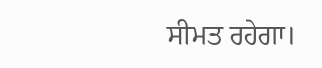ਸੀਮਤ ਰਹੇਗਾ।